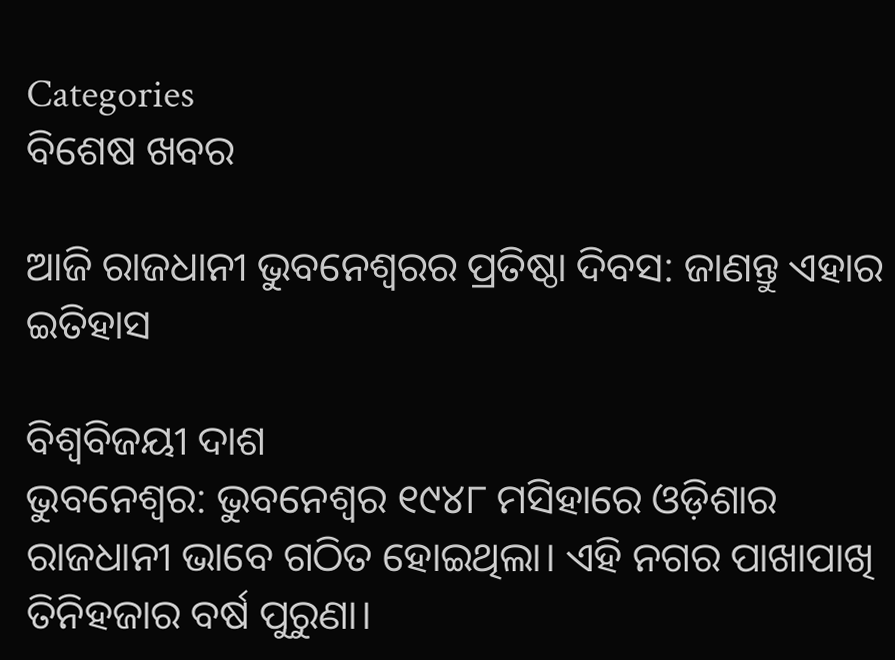Categories
ବିଶେଷ ଖବର

ଆଜି ରାଜଧାନୀ ଭୁବନେଶ୍ବରର ପ୍ରତିଷ୍ଠା ଦିବସ: ଜାଣନ୍ତୁ ଏହାର ଇତିହାସ

ବିଶ୍ବବିଜୟୀ ଦାଶ
ଭୁବନେଶ୍ୱର: ଭୁବନେଶ୍ୱର ୧୯୪୮ ମସିହାରେ ଓଡ଼ିଶାର ରାଜଧାନୀ ଭାବେ ଗଠିତ ହୋଇଥିଲା। ଏହି ନଗର ପାଖାପାଖି ତିନିହଜାର ବର୍ଷ ପୁରୁଣା।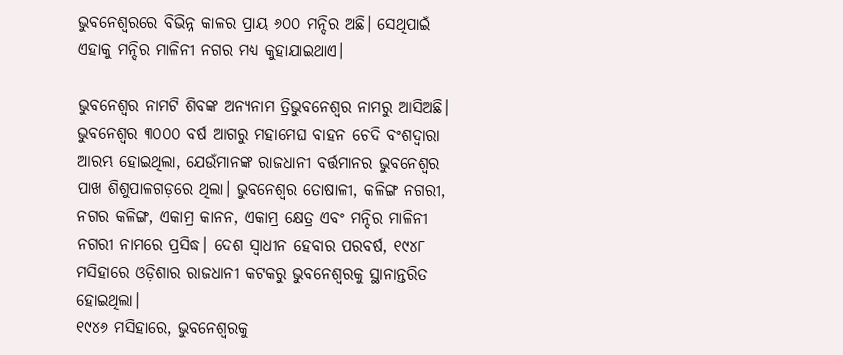ଭୁବନେଶ୍ୱରରେ ବିଭିନ୍ନ କାଳର ପ୍ରାୟ ୬୦୦ ମନ୍ଦିର ଅଛି। ସେଥିପାଇଁ ଏହାକୁ ମନ୍ଦିର ମାଳିନୀ ନଗର ମଧ୍ୟ କୁହାଯାଇଥାଏ।

ଭୁବନେଶ୍ୱର ନାମଟି ଶିବଙ୍କ ଅନ୍ୟନାମ ତ୍ରିଭୁବନେଶ୍ୱର ନାମରୁ ଆସିଅଛି। ଭୁବନେଶ୍ୱର ୩୦୦୦ ବର୍ଷ ଆଗରୁ ମହାମେଘ ବାହନ ଚେଦି ବଂଶଦ୍ୱାରା ଆରମ୍ଭ ହୋଇଥିଲା, ଯେଉଁମାନଙ୍କ ରାଜଧାନୀ ବର୍ତ୍ତମାନର ଭୁବନେଶ୍ୱର ପାଖ ଶିଶୁପାଳଗଡ଼ରେ ଥିଲା। ଭୁବନେଶ୍ୱର ତୋଷାଳୀ, କଳିଙ୍ଗ ନଗରୀ, ନଗର କଳିଙ୍ଗ, ଏକାମ୍ର କାନନ, ଏକାମ୍ର କ୍ଷେତ୍ର ଏବଂ ମନ୍ଦିର ମାଳିନୀ ନଗରୀ ନାମରେ ପ୍ରସିଦ୍ଧ। ଦେଶ ସ୍ୱାଧୀନ ହେବାର ପରବର୍ଷ, ୧୯୪୮ ମସିହାରେ ଓଡ଼ିଶାର ରାଜଧାନୀ କଟକରୁ ଭୁବନେଶ୍ୱରକୁ ସ୍ଥାନାନ୍ତରିତ ହୋଇଥିଲା।
୧୯୪୬ ମସିହାରେ, ଭୁବନେଶ୍ୱରକୁ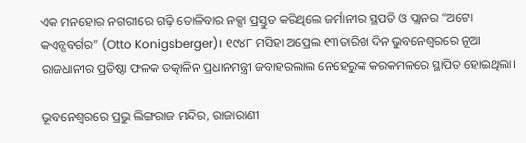ଏକ ମନହୋର ନଗରୀରେ ଗଢ଼ି ତୋଳିବାର ନକ୍ସା ପ୍ରସ୍ତୁତ କରିଥିଲେ ଜର୍ମାନୀର ସ୍ଥପତି ଓ ପ୍ଲାନର “ଅଟୋ କଏନ୍ସବର୍ଗର” (Otto Konigsberger)। ୧୯୪୮ ମସିହା ଅପ୍ରେଲ ୧୩ତାରିଖ ଦିନ ଭୁବନେଶ୍ୱରରେ ନୂଆ ରାଜଧାନୀର ପ୍ରତିଷ୍ଠା ଫଳକ ତତ୍କାଳିନ ପ୍ରଧାନମନ୍ତ୍ରୀ ଜବାହରଲାଲ ନେହେରୁଙ୍କ କରକମଳରେ ସ୍ଥାପିତ ହୋଇଥିଲା।

ଭୂବନେଶ୍ବରରେ ପ୍ରଭୁ ଲିଙ୍ଗରାଜ ମନ୍ଦିର, ରାଜାରାଣୀ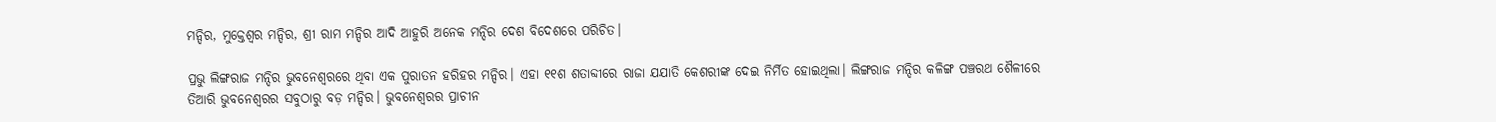ମନ୍ଦିର, ମୁକ୍ତେଶ୍ୱର ମନ୍ଦିର, ଶ୍ରୀ ରାମ ମନ୍ଦିର ଆଦି ଆହୁରି ଅନେକ ମନ୍ଦିର ଦେଶ ବିଦେଶରେ ପରିଚିତ।

ପ୍ରଭୁ ଲିଙ୍ଗରାଜ ମନ୍ଦିର ଭୁବନେଶ୍ୱରରେ ଥିବା ଏକ ପୁରାତନ ହରିହର ମନ୍ଦିର। ଏହା ୧୧ଶ ଶତାବ୍ଦୀରେ ରାଜା ଯଯାତି କେଶରୀଙ୍କ ଦେଇ ନିର୍ମିତ ହୋଇଥିଲା। ଲିଙ୍ଗରାଜ ମନ୍ଦିର କଳିଙ୍ଗ ପଞ୍ଚରଥ ଶୈଳୀରେ ତିଆରି ଭୁବନେଶ୍ୱରର ସବୁଠାରୁ ବଡ଼ ମନ୍ଦିର। ଭୁବନେଶ୍ବରର ପ୍ରାଚୀନ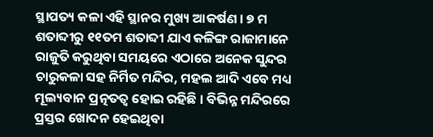ସ୍ଥାପତ୍ୟ କଳା ଏହି ସ୍ଥାନର ମୁଖ୍ୟ ଆକର୍ଷଣ। ୭ ମ ଶତାବ୍ଦୀରୁ ୧୧ତମ ଶତାବ୍ଦୀ ଯାଏ କଳିଙ୍ଗ ରାଜାମାନେ ରାଜୁତି କରୁଥିବା ସମୟରେ ଏଠାରେ ଅନେକ ସୁନ୍ଦର ଚାରୁକଳା ସହ ନିର୍ମିତ ମନ୍ଦିର, ମହଲ ଆଦି ଏବେ ମଧ୍ୟ ମୂଲ୍ୟବାନ ପ୍ରତ୍ନତତ୍ୱ ହୋଇ ରହିଛି। ବିଭିନ୍ନ ମନ୍ଦିରରେ ପ୍ରସ୍ତର ଖୋଦନ ହେଇଥିବା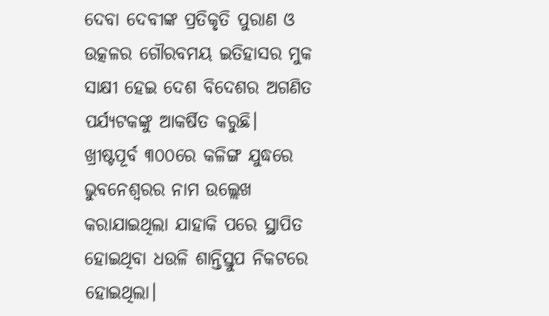ଦେବା ଦେବୀଙ୍କ ପ୍ରତିକୃତି ପୁରାଣ ଓ ଉତ୍କଳର ଗୌରବମୟ ଇତିହାସର ମୁକ ସାକ୍ଷୀ ହେଇ ଦେଶ ବିଦେଶର ଅଗଣିତ ପର୍ଯ୍ୟଟକଙ୍କୁ ଆକର୍ଷିତ କରୁଛି।
ଖ୍ରୀଷ୍ଟପୂର୍ବ ୩୦୦ରେ କଳିଙ୍ଗ ଯୁଦ୍ଧରେ ଭୁବନେଶ୍ୱରର ନାମ ଉଲ୍ଲେଖ କରାଯାଇଥିଲା ଯାହାକି ପରେ ସ୍ଥାପିତ ହୋଇଥିବା ଧଉଳି ଶାନ୍ତିସ୍ତୁପ ନିକଟରେ ହୋଇଥିଲା।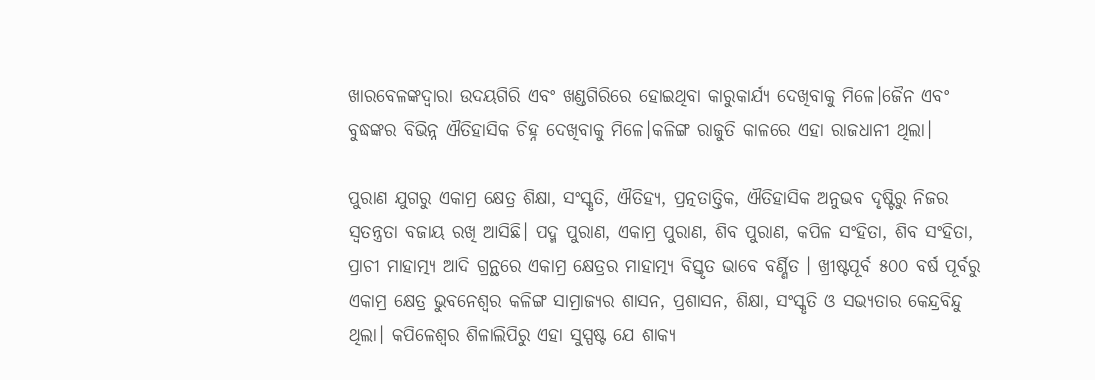ଖାରବେଳଙ୍କଦ୍ୱାରା ଉଦୟଗିରି ଏବଂ ଖଣ୍ଡଗିରିରେ ହୋଇଥିବା କାରୁକାର୍ଯ୍ୟ ଦେଖିବାକୁ ମିଳେ।ଜୈନ ଏବଂ ବୁଦ୍ଧଙ୍କର ବିଭିନ୍ନ ଐତିହାସିକ ଚିହ୍ନ ଦେଖିବାକୁ ମିଳେ।କଳିଙ୍ଗ ରାଜୁତି କାଳରେ ଏହା ରାଜଧାନୀ ଥିଲା।

ପୁରାଣ ଯୁଗରୁ ଏକାମ୍ର କ୍ଷେତ୍ର ଶିକ୍ଷା, ସଂସ୍କୃତି, ଐତିହ୍ୟ, ପ୍ରତ୍ନତାତ୍ତିକ, ଐତିହାସିକ ଅନୁଭବ ଦୃଷ୍ଟିରୁ ନିଜର ସ୍ୱତନ୍ତ୍ରତା ବଜାୟ ରଖି ଆସିଛି। ପଦ୍ମ ପୁରାଣ, ଏକାମ୍ର ପୁରାଣ, ଶିବ ପୁରାଣ, କପିଳ ସଂହିତା, ଶିବ ସଂହିତା, ପ୍ରାଚୀ ମାହାତ୍ମ୍ୟ ଆଦି ଗ୍ରନ୍ଥରେ ଏକାମ୍ର କ୍ଷେତ୍ରର ମାହାତ୍ମ୍ୟ ବିସ୍ତୃତ ଭାବେ ବର୍ଣ୍ଣିତ । ଖ୍ରୀଷ୍ଟପୂର୍ବ ୫୦୦ ବର୍ଷ ପୂର୍ବରୁ ଏକାମ୍ର କ୍ଷେତ୍ର ଭୁବନେଶ୍ୱର କଳିଙ୍ଗ ସାମ୍ରାଜ୍ୟର ଶାସନ, ପ୍ରଶାସନ, ଶିକ୍ଷା, ସଂସ୍କୃତି ଓ ସଭ୍ୟତାର କେନ୍ଦ୍ରବିନ୍ଦୁ ଥିଲା। କପିଳେଶ୍ୱର ଶିଳାଲିପିରୁ ଏହା ସୁସ୍ପଷ୍ଟ ଯେ ଶାକ୍ୟ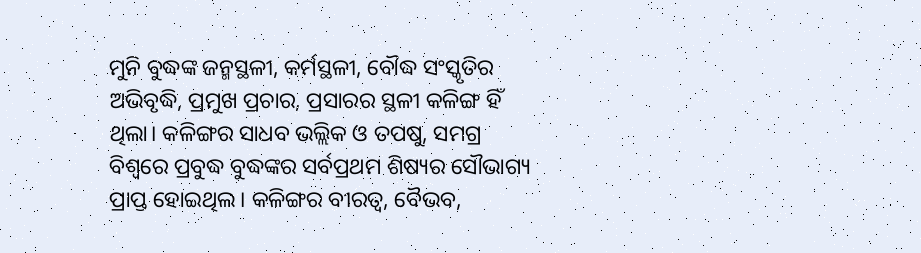ମୁନି ବୁଦ୍ଧଙ୍କ ଜନ୍ମସ୍ଥଳୀ, କର୍ମସ୍ଥଳୀ, ବୌଦ୍ଧ ସଂସ୍କୃତିର ଅଭିବୃଦ୍ଧି, ପ୍ରମୁଖ ପ୍ରଚାର, ପ୍ରସାରର ସ୍ଥଳୀ କଳିଙ୍ଗ ହିଁ ଥିଲା। କଳିଙ୍ଗର ସାଧବ ଭଲ୍ଲିକ ଓ ତପଷୁ, ସମଗ୍ର ବିଶ୍ୱରେ ପ୍ରବୁଦ୍ଧ ବୁଦ୍ଧଙ୍କର ସର୍ବପ୍ରଥମ ଶିଷ୍ୟର ସୌଭାଗ୍ୟ ପ୍ରାପ୍ତ ହୋଇଥିଲ। କଳିଙ୍ଗର ବୀରତ୍ୱ, ବୈଭବ,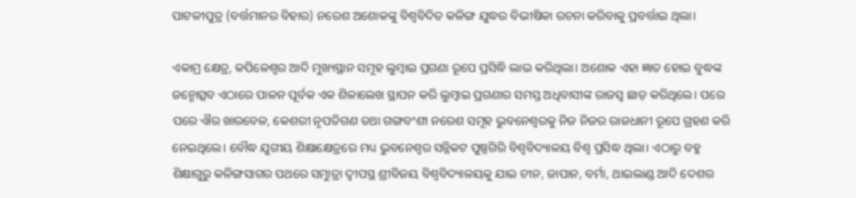ପାଟଳୀପୁତ୍ର (ବର୍ତ୍ତମାନର ବିହାର) ନରେଶ ଅଶୋକଙ୍କୁ ବିଶ୍ୱବିଦିତ କଳିଙ୍ଗ ଯୁଦ୍ଧର ବିଭୀଷିକା ରଚନା କରିବାକୁ ପ୍ରବର୍ତ୍ତାଇ ଥିଲା।

ଏକାମ୍ର କ୍ଷେତ୍ର, କପିଳେଶ୍ୱର ଆଦି ମୁଖ୍ୟସ୍ଥାନ ସମୂହ ଲୁମ୍ବାଇ ପ୍ରଗଣା ରୂପେ ପ୍ରସିଦ୍ଧି ଲାଭ କରିଥିଲା। ଅଶୋକ ଏହା ଜ୍ଞାତ ହୋଇ ବୁଦ୍ଧଙ୍କ ଜନ୍ମୋତ୍ସବ ଏଠାରେ ପାଳନ ପୂର୍ବକ ଏକ ଶିଳାଲେଖ ସ୍ଥାପନ କରି ଲୁମ୍ବାଇ ପ୍ରଗଣାର ସମସ୍ତ ଅଧିବାସୀଙ୍କ ରାଜସ୍ୱ ଛାଡ଼ କରିଥିଲେ। ପରେ ପରେ ଐର ଖାରବେଳ, କେଶରୀ ନୃପତିଗଣ ତଥା ଗଙ୍ଗବଂଶୀ ନରେଶ ସମୂହ ଭୁବନେଶ୍ୱରକୁ ନିଜ ନିଜର ରାଜଧାନୀ ରୂପେ ଗ୍ରହଣ କରି ନେଇଥିଲେ। ବୌଦ୍ଧ ଯୁଗୀୟ ଶିକ୍ଷାକ୍ଷେତ୍ରରେ ମଧ୍ୟ ଭୁବନେଶ୍ୱର ସନ୍ନିକଟ ପୁଷ୍ପଗିରି ବିଶ୍ୱବିଦ୍ୟାଳୟ ବିଶ୍ୱ ପ୍ରସିଦ୍ଧ ଥିଲା। ଏଠାରୁ ବହୁ ଶିକ୍ଷାଗୁରୁ କଳିଙ୍ଗସାଗର ପଥରେ ସମୁାତ୍ରା ଦ୍ୱୀପସ୍ଥ ଶ୍ରୀବିଜୟ ବିଶ୍ୱବିଦ୍ୟାଳୟକୁ ଯାଇ ଚୀନ, ଜାପାନ, ବର୍ମା, ଥାଇଲାଣ୍ଡ ଆଦି ଦେଶର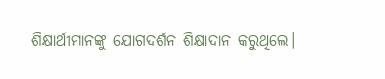ଶିକ୍ଷାର୍ଥୀମାନଙ୍କୁ ଯୋଗଦର୍ଶନ ଶିକ୍ଷାଦାନ କରୁଥିଲେ।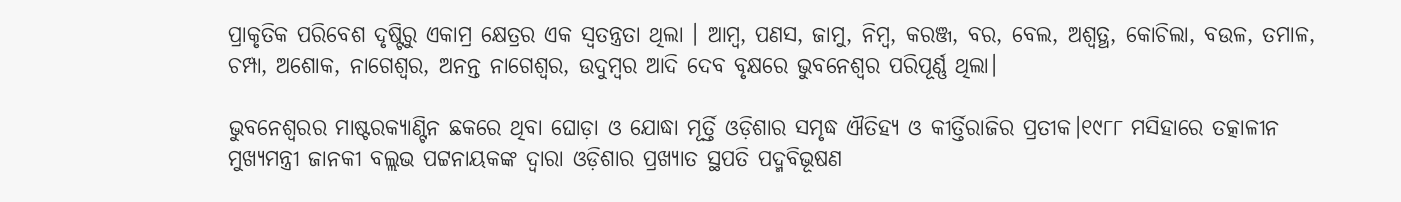ପ୍ରାକୃତିକ ପରିବେଶ ଦୃଷ୍ଟିରୁ ଏକାମ୍ର କ୍ଷେତ୍ରର ଏକ ସ୍ୱତନ୍ତ୍ରତା ଥିଲା । ଆମ୍ବ, ପଣସ, ଜାମୁ, ନିମ୍ବ, କରଞ୍ଜ, ବର, ବେଲ, ଅଶ୍ୱତ୍ଥ, କୋଚିଲା, ବଉଳ, ତମାଳ, ଚମ୍ପା, ଅଶୋକ, ନାଗେଶ୍ୱର, ଅନନ୍ତ ନାଗେଶ୍ୱର, ଉଦୁମ୍ବର ଆଦି ଦେବ ବୃକ୍ଷରେ ଭୁବନେଶ୍ୱର ପରିପୂର୍ଣ୍ଣ ଥିଲା।

ଭୁବନେଶ୍ୱରର ମାଷ୍ଟରକ୍ୟାଣ୍ଟିନ ଛକରେ ଥିବା ଘୋଡ଼ା ଓ ଯୋଦ୍ଧା ମୂର୍ତ୍ତି ଓଡ଼ିଶାର ସମୃଦ୍ଧ ଐତିହ୍ୟ ଓ କୀର୍ତ୍ତିରାଜିର ପ୍ରତୀକ।୧୯୮୮ ମସିହାରେ ତତ୍କାଳୀନ ମୁଖ୍ୟମନ୍ତ୍ରୀ ଜାନକୀ ବଲ୍ଲଭ ପଟ୍ଟନାୟକଙ୍କ ଦ୍ଵାରା ଓଡ଼ିଶାର ପ୍ରଖ୍ୟାତ ସ୍ଥପତି ପଦ୍ମବିଭୂଷଣ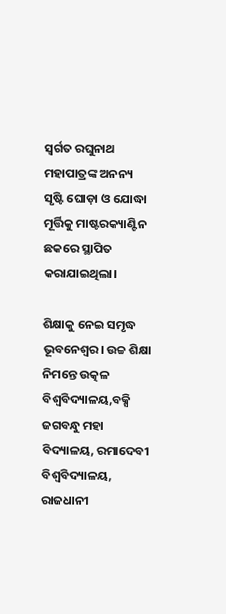ସ୍ବର୍ଗତ ରଘୁନାଥ ମହାପାତ୍ରଙ୍କ ଅନନ୍ୟ ସୃଷ୍ଟି ଘୋଡ଼ା ଓ ଯୋଦ୍ଧା ମୂର୍ତ୍ତିକୁ ମାଷ୍ଟରକ୍ୟାଣ୍ଟିନ ଛକରେ ସ୍ଥାପିତ କରାଯାଇଥିଲା।

ଶିକ୍ଷାକୁ ନେଇ ସମୃଦ୍ଧ ଭୂବନେଶ୍ବର। ଉଚ୍ଚ ଶିକ୍ଷା ନିମନ୍ତେ ଉତ୍କଳ ବିଶ୍ବବିଦ୍ୟାଳୟ,ବକ୍ସି ଜଗବନ୍ଧୁ ମହା ବିଦ୍ୟାଳୟ, ରମାଦେବୀ ବିଶ୍ବବିଦ୍ୟାଳୟ, ରାଜଧାନୀ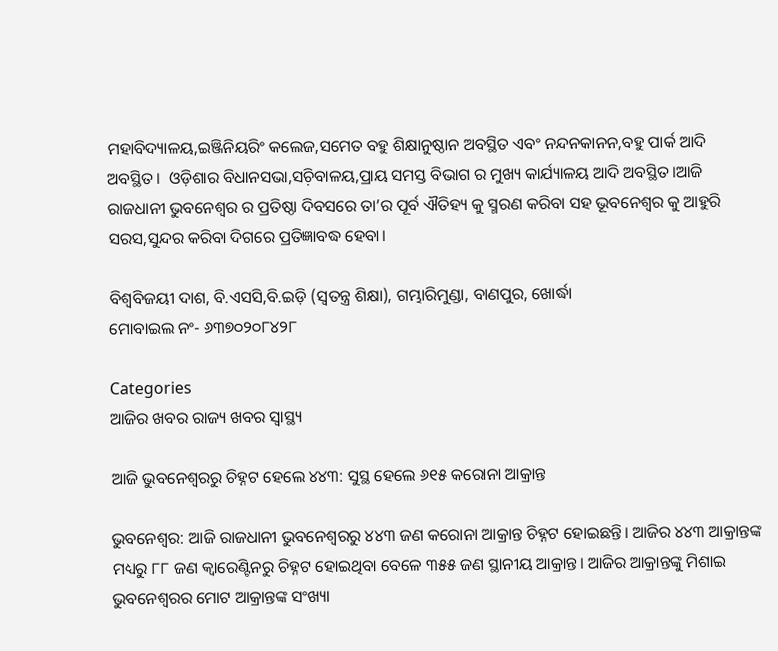ମହାବିଦ୍ୟାଳୟ,ଇଞ୍ଜିନିୟରିଂ କଲେଜ,ସମେତ ବହୁ ଶିକ୍ଷାନୁଷ୍ଠାନ ଅବସ୍ଥିତ ଏବଂ ନନ୍ଦନକାନନ,ବହୁ ପାର୍କ ଆଦି ଅବସ୍ଥିତ।  ଓଡ଼ିଶାର ବିଧାନସଭା,ସଚ଼ିବାଳୟ,ପ୍ରାୟ ସମସ୍ତ ବିଭାଗ ର ମୁଖ୍ୟ କାର୍ଯ୍ୟାଳୟ ଆଦି ଅବସ୍ଥିତ।ଆଜି ରାଜଧାନୀ ଭୁବନେଶ୍ବର ର ପ୍ରତିଷ୍ଠା ଦିବସରେ ତା’ର ପୂର୍ବ ଐତିହ୍ୟ କୁ ସ୍ମରଣ କରିବା ସହ ଭୂବନେଶ୍ବର କୁ ଆହୁରି ସରସ,ସୁନ୍ଦର କରିବା ଦିଗରେ ପ୍ରତିଜ୍ଞାବଦ୍ଧ ହେବା।

ବିଶ୍ବବିଜୟୀ ଦାଶ, ବି.ଏସସି,ବି.ଇଡ଼ି (ସ୍ବତନ୍ତ୍ର ଶିକ୍ଷା), ଗମ୍ଭାରିମୁଣ୍ଡା, ବାଣପୁର, ଖୋର୍ଦ୍ଧା
ମୋବାଇଲ ନଂ- ୬୩୭୦୨୦୮୪୨୮

Categories
ଆଜିର ଖବର ରାଜ୍ୟ ଖବର ସ୍ବାସ୍ଥ୍ୟ

ଆଜି ଭୁବନେଶ୍ବରରୁ ଚିହ୍ନଟ ହେଲେ ୪୪୩: ସୁସ୍ଥ ହେଲେ ୬୧୫ କରୋନା ଆକ୍ରାନ୍ତ

ଭୁବନେଶ୍ବର: ଆଜି ରାଜଧାନୀ ଭୁବନେଶ୍ବରରୁ ୪୪୩ ଜଣ କରୋନା ଆକ୍ରାନ୍ତ ଚିହ୍ନଟ ହୋଇଛନ୍ତି। ଆଜିର ୪୪୩ ଆକ୍ରାନ୍ତଙ୍କ ମଧ୍ୟରୁ ୮୮ ଜଣ କ୍ଵାରେଣ୍ଟିନରୁ ଚିହ୍ନଟ ହୋଇଥିବା ବେଳେ ୩୫୫ ଜଣ ସ୍ଥାନୀୟ ଆକ୍ରାନ୍ତ। ଆଜିର ଆକ୍ରାନ୍ତଙ୍କୁ ମିଶାଇ ଭୁବନେଶ୍ବରର ମୋଟ ଆକ୍ରାନ୍ତଙ୍କ ସଂଖ୍ୟା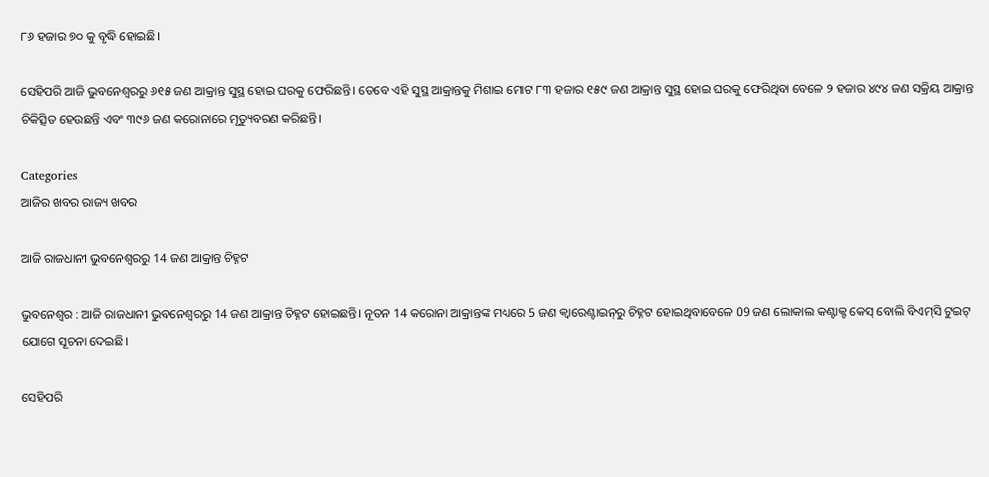୮୬ ହଜାର ୭୦ କୁ ବୃଦ୍ଧି ହୋଇଛି।

ସେହିପରି ଆଜି ଭୁବନେଶ୍ବରରୁ ୬୧୫ ଜଣ ଆକ୍ରାନ୍ତ ସୁସ୍ଥ ହୋଇ ଘରକୁ ଫେରିଛନ୍ତି। ତେବେ ଏହି ସୁସ୍ଥ ଆକ୍ରାନ୍ତକୁ ମିଶାଇ ମୋଟ ୮୩ ହଜାର ୧୫୯ ଜଣ ଆକ୍ରାନ୍ତ ସୁସ୍ଥ ହୋଇ ଘରକୁ ଫେରିଥିବା ବେଳେ ୨ ହଜାର ୪୯୪ ଜଣ ସକ୍ରିୟ ଆକ୍ରାନ୍ତ ଚିକିତ୍ସିତ ହେଉଛନ୍ତି ଏବଂ ୩୯୬ ଜଣ କରୋନାରେ ମୃତ୍ୟୁବରଣ କରିଛନ୍ତି।

Categories
ଆଜିର ଖବର ରାଜ୍ୟ ଖବର

ଆଜି ରାଜଧାନୀ ଭୁବନେଶ୍ବରରୁ 14 ଜଣ ଆକ୍ରାନ୍ତ ଚିହ୍ନଟ

ଭୁବନେଶ୍ବର : ଆଜି ରାଜଧାନୀ ଭୁବନେଶ୍ବରରୁ 14 ଜଣ ଆକ୍ରାନ୍ତ ଚିହ୍ନଟ ହୋଇଛନ୍ତି। ନୂତନ 14 କରୋନା ଆକ୍ରାନ୍ତଙ୍କ ମଧ୍ୟରେ 5 ଜଣ କ୍ବାରେଣ୍ଟାଇନ୍‌ରୁ ଚିହ୍ନଟ ହୋଇଥିବାବେଳେ 09 ଜଣ ଲୋକାଲ କଣ୍ଟାକ୍ଟ କେସ୍‌ ବୋଲି ବିଏମ୍‌ସି ଟୁଇଟ୍‌ ଯୋଗେ ସୂଚନା ଦେଇଛି।

ସେହିପରି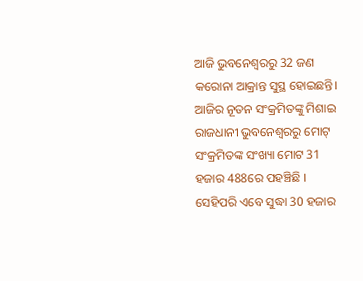ଆଜି ଭୁବନେଶ୍ବରରୁ 32 ଜଣ କରୋନା ଆକ୍ରାନ୍ତ ସୁସ୍ଥ ହୋଇଛନ୍ତି। ଆଜିର ନୂତନ ସଂକ୍ରମିତଙ୍କୁ ମିଶାଇ ରାଜଧାନୀ ଭୁବନେଶ୍ବରରୁ ମୋଟ୍‌ ସଂକ୍ରମିତଙ୍କ ସଂଖ୍ୟା ମୋଟ 31 ହଜାର 488ରେ ପହଞ୍ଚିଛି । ସେହିପରି ଏବେ ସୁଦ୍ଧା 30 ହଜାର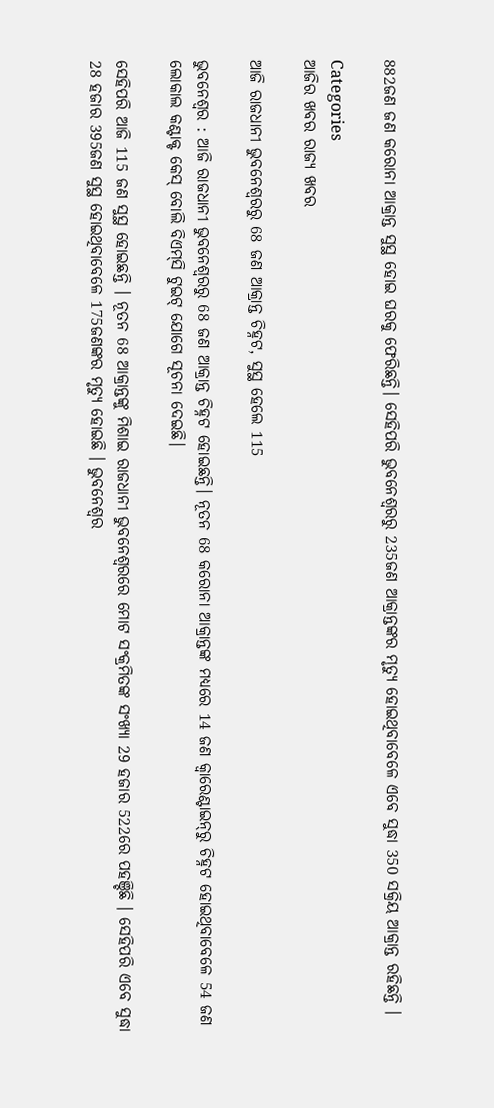882ଜଣ ଜଣ କରୋନା ଆକ୍ରାନ୍ତ ସୁସ୍ଥ ହୋଇ ଘରକୁ ଫେରିଛନ୍ତି। ସେହିପରି ଭୁବନେଶ୍ବରରୁ 235ଜଣ ଆକ୍ରାନ୍ତଙ୍କର ମୃତ୍ୟୁ ହୋଇଥିବାବେଳେ ଏବେ ସୁଦ୍ଧା 350 ସକ୍ରିୟ ଆକ୍ରାନ୍ତ ରହିଛନ୍ତି ।

Categories
ଆଜିର ଖବର ରାଜ୍ୟ ଖବର

ଆଜି ରାଜଧାନୀ ଭୁବନେଶ୍ବରରୁ 68 ଜଣ ଆକ୍ରାନ୍ତ ଚିହ୍ନଟ, ସୁସ୍ଥ ହେଲେ 115

ଭୁବନେଶ୍ବର : ଆଜି ରାଜଧାନୀ ଭୁବନେଶ୍ବରରୁ 68 ଜଣ ଆକ୍ରାନ୍ତ ଚିହ୍ନଟ ହୋଇଛନ୍ତି। ନୂତନ 68 କରୋନା ଆକ୍ରାନ୍ତଙ୍କ ମଧ୍ୟରେ 14 ଜଣ କ୍ବାରେଣ୍ଟାଇନ୍‌ରୁ ଚିହ୍ନଟ ହୋଇଥିବାବେଳେ 54 ଜଣ ଲୋକାଲ କଣ୍ଟାକ୍ଟ କେସ୍‌ ବୋଲି ବିଏମ୍‌ସି ଟୁଇଟ୍‌ ଯୋଗେ ସୂଚନା ଦେଇଛି।

ସେହିପରି ଆଜି 115 ଜଣ ସୁସ୍ଥ ହୋଇଛନ୍ତି । ନୂତନ 68 ଆକ୍ରାନ୍ତଙ୍କୁ ମିଶାଇ ରାଜଧାନୀ ଭୁବନେଶ୍ବରରେ ମୋଟ ସଂକ୍ରମିତଙ୍କ ସଂଖ୍ୟା 29 ହଜାର 522ରେ ପହଞ୍ଚିଛି । ସେହିପରି ଏବେ ସୁଦ୍ଧା 28 ହଜାର 395ଜଣ ସୁସ୍ଥ ହୋଇଥିବାବେଳେ 175ଜଣଙ୍କର ମୃତ୍ୟୁ ହୋଇଛି । ଭୁବନେଶ୍ବର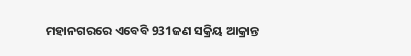ମହାନଗରରେ ଏବେବି 931ଜଣ ସକ୍ରିୟ ଆକ୍ରାନ୍ତ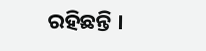ରହିଛନ୍ତି ।